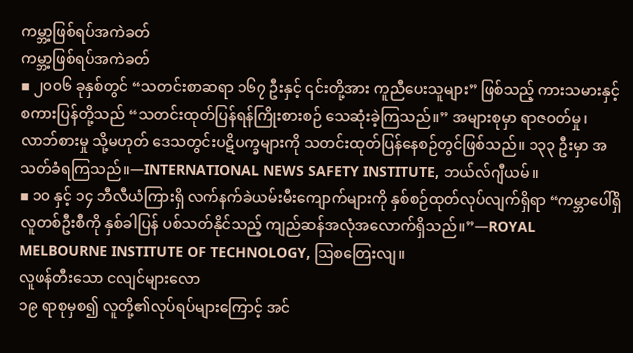ကမ္ဘာ့ဖြစ်ရပ်အကဲခတ်
ကမ္ဘာ့ဖြစ်ရပ်အကဲခတ်
▪ ၂၀၀၆ ခုနှစ်တွင် “သတင်းစာဆရာ ၁၆၇ ဦးနှင့် ၎င်းတို့အား ကူညီပေးသူများ” ဖြစ်သည့် ကားသမားနှင့် စကားပြန်တို့သည် “သတင်းထုတ်ပြန်ရန်ကြိုးစားစဉ် သေဆုံးခဲ့ကြသည်။” အများစုမှာ ရာဇဝတ်မှု၊ လာဘ်စားမှု သို့မဟုတ် ဒေသတွင်းပဋိပက္ခများကို သတင်းထုတ်ပြန်နေစဉ်တွင်ဖြစ်သည်။ ၁၃၃ ဦးမှာ အသတ်ခံရကြသည်။—INTERNATIONAL NEWS SAFETY INSTITUTE, ဘယ်လ်ဂျီယမ်။
▪ ၁၀ နှင့် ၁၄ ဘီလီယံကြားရှိ လက်နက်ခဲယမ်းမီးကျောက်များကို နှစ်စဉ်ထုတ်လုပ်လျက်ရှိရာ “ကမ္ဘာပေါ်ရှိ လူတစ်ဦးစီကို နှစ်ခါပြန် ပစ်သတ်နိုင်သည့် ကျည်ဆန်အလုံအလောက်ရှိသည်။”—ROYAL MELBOURNE INSTITUTE OF TECHNOLOGY, ဩစတြေးလျ။
လူဖန်တီးသော ငလျင်များလော
၁၉ ရာစုမှစ၍ လူတို့၏လုပ်ရပ်များကြောင့် အင်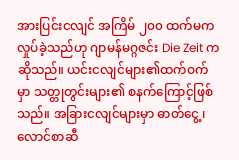အားပြင်းငလျင် အကြိမ် ၂၀၀ ထက်မက လှုပ်ခဲ့သည်ဟု ဂျာမန်မဂ္ဂဇင်း Die Zeit ကဆိုသည်။ ယင်းငလျင်များ၏ထက်ဝက်မှာ သတ္တုတွင်းများ၏ စနက်ကြောင့်ဖြစ်သည်။ အခြားငလျင်များမှာ ဓာတ်ငွေ့၊ လောင်စာဆီ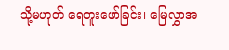သို့မဟုတ် ရေတူးဖော်ခြင်း၊ မြေလွှာအ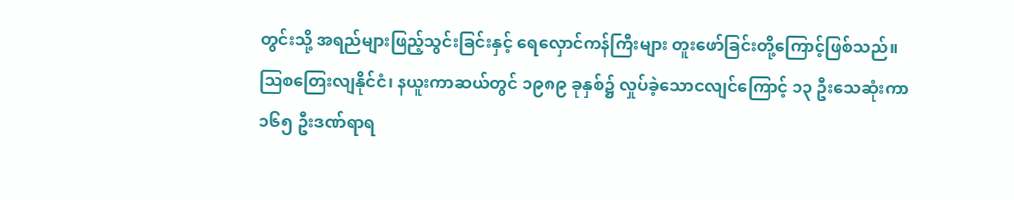တွင်းသို့ အရည်များဖြည့်သွင်းခြင်းနှင့် ရေလှောင်ကန်ကြီးများ တူးဖော်ခြင်းတို့ကြောင့်ဖြစ်သည်။ ဩစတြေးလျနိုင်ငံ၊ နယူးကာဆယ်တွင် ၁၉၈၉ ခုနှစ်၌ လှုပ်ခဲ့သောငလျင်ကြောင့် ၁၃ ဦးသေဆုံးကာ ၁၆၅ ဦးဒဏ်ရာရ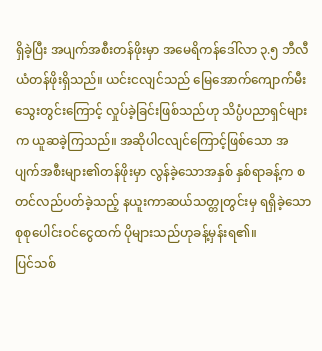ရှိခဲ့ပြီး အပျက်အစီးတန်ဖိုးမှာ အမေရိကန်ဒေါ်လာ ၃.၅ ဘီလီယံတန်ဖိုးရှိသည်။ ယင်းငလျင်သည် မြေအောက်ကျောက်မီးသွေးတွင်းကြောင့် လှုပ်ခဲ့ခြင်းဖြစ်သည်ဟု သိပ္ပံပညာရှင်များက ယူဆခဲ့ကြသည်။ အဆိုပါငလျင်ကြောင့်ဖြစ်သော အပျက်အစီးများ၏တန်ဖိုးမှာ လွန်ခဲ့သောအနှစ် နှစ်ရာခန့်က စတင်လည်ပတ်ခဲ့သည့် နယူးကာဆယ်သတ္တုတွင်းမှ ရရှိခဲ့သော စုစုပေါင်းဝင်ငွေထက် ပိုများသည်ဟုခန့်မှန်းရ၏။
ပြင်သစ်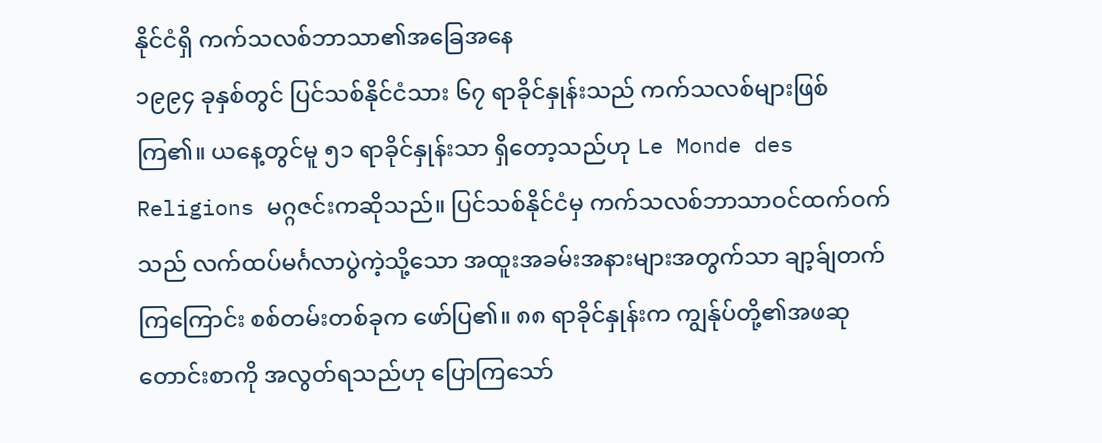နိုင်ငံရှိ ကက်သလစ်ဘာသာ၏အခြေအနေ
၁၉၉၄ ခုနှစ်တွင် ပြင်သစ်နိုင်ငံသား ၆၇ ရာခိုင်နှုန်းသည် ကက်သလစ်များဖြစ်ကြ၏။ ယနေ့တွင်မူ ၅၁ ရာခိုင်နှုန်းသာ ရှိတော့သည်ဟု Le Monde des Religions မဂ္ဂဇင်းကဆိုသည်။ ပြင်သစ်နိုင်ငံမှ ကက်သလစ်ဘာသာဝင်ထက်ဝက်သည် လက်ထပ်မင်္ဂလာပွဲကဲ့သို့သော အထူးအခမ်းအနားများအတွက်သာ ချာ့ခ်ျတက်ကြကြောင်း စစ်တမ်းတစ်ခုက ဖော်ပြ၏။ ၈၈ ရာခိုင်နှုန်းက ကျွန်ုပ်တို့၏အဖဆုတောင်းစာကို အလွတ်ရသည်ဟု ပြောကြသော်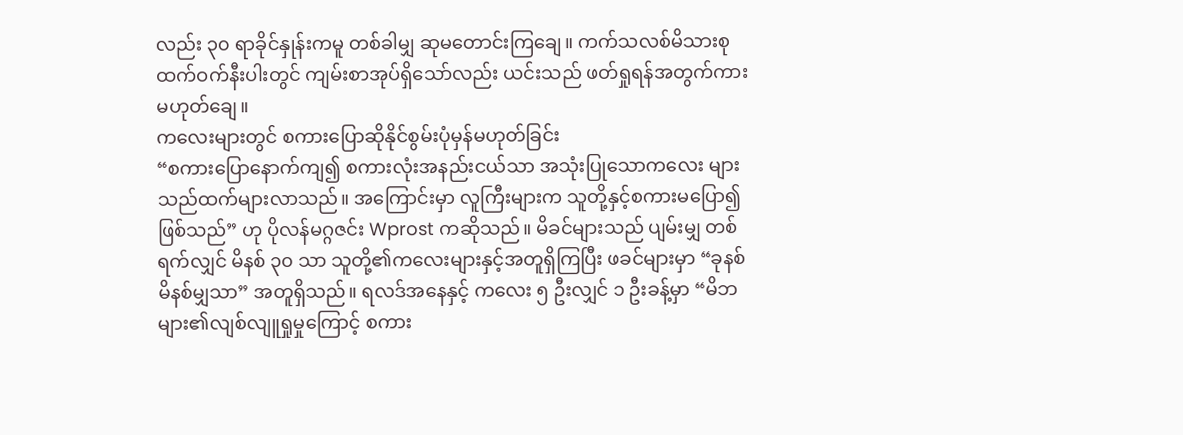လည်း ၃၀ ရာခိုင်နှုန်းကမူ တစ်ခါမျှ ဆုမတောင်းကြချေ။ ကက်သလစ်မိသားစုထက်ဝက်နီးပါးတွင် ကျမ်းစာအုပ်ရှိသော်လည်း ယင်းသည် ဖတ်ရှုရန်အတွက်ကား မဟုတ်ချေ။
ကလေးများတွင် စကားပြောဆိုနိုင်စွမ်းပုံမှန်မဟုတ်ခြင်း
“စကားပြောနောက်ကျ၍ စကားလုံးအနည်းငယ်သာ အသုံးပြုသောကလေး များသည်ထက်များလာသည်။ အကြောင်းမှာ လူကြီးများက သူတို့နှင့်စကားမပြော၍ဖြစ်သည်” ဟု ပိုလန်မဂ္ဂဇင်း Wprost ကဆိုသည်။ မိခင်များသည် ပျမ်းမျှ တစ်ရက်လျှင် မိနစ် ၃၀ သာ သူတို့၏ကလေးများနှင့်အတူရှိကြပြီး ဖခင်များမှာ “ခုနစ်မိနစ်မျှသာ” အတူရှိသည်။ ရလဒ်အနေနှင့် ကလေး ၅ ဦးလျှင် ၁ ဦးခန့်မှာ “မိဘများ၏လျစ်လျူရှုမှုကြောင့် စကား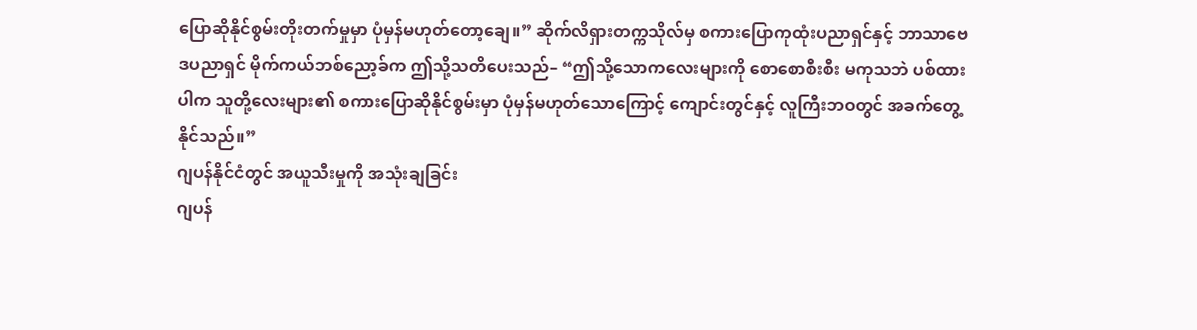ပြောဆိုနိုင်စွမ်းတိုးတက်မှုမှာ ပုံမှန်မဟုတ်တော့ချေ။” ဆိုက်လိရှားတက္ကသိုလ်မှ စကားပြောကုထုံးပညာရှင်နှင့် ဘာသာဗေဒပညာရှင် မိုက်ကယ်ဘစ်ညော့ခ်က ဤသို့သတိပေးသည်– “ဤသို့သောကလေးများကို စောစောစီးစီး မကုသဘဲ ပစ်ထားပါက သူတို့လေးများ၏ စကားပြောဆိုနိုင်စွမ်းမှာ ပုံမှန်မဟုတ်သောကြောင့် ကျောင်းတွင်နှင့် လူကြီးဘဝတွင် အခက်တွေ့နိုင်သည်။”
ဂျပန်နိုင်ငံတွင် အယူသီးမှုကို အသုံးချခြင်း
ဂျပန်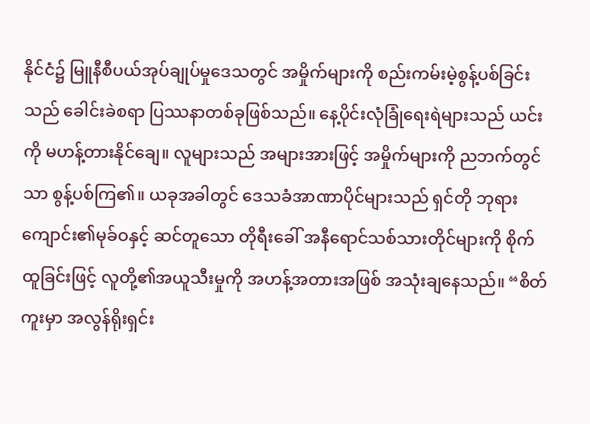နိုင်ငံ၌ မြူနီစီပယ်အုပ်ချုပ်မှုဒေသတွင် အမှိုက်များကို စည်းကမ်းမဲ့စွန့်ပစ်ခြင်းသည် ခေါင်းခဲစရာ ပြဿနာတစ်ခုဖြစ်သည်။ နေ့ပိုင်းလုံခြုံရေးရဲများသည် ယင်းကို မဟန့်တားနိုင်ချေ။ လူများသည် အများအားဖြင့် အမှိုက်များကို ညဘက်တွင်သာ စွန့်ပစ်ကြ၏။ ယခုအခါတွင် ဒေသခံအာဏာပိုင်များသည် ရှင်တို ဘုရားကျောင်း၏မုခ်ဝနှင့် ဆင်တူသော တိုရီးခေါ် အနီရောင်သစ်သားတိုင်များကို စိုက်ထူခြင်းဖြင့် လူတို့၏အယူသီးမှုကို အဟန့်အတားအဖြစ် အသုံးချနေသည်။ “စိတ်ကူးမှာ အလွန်ရိုးရှင်း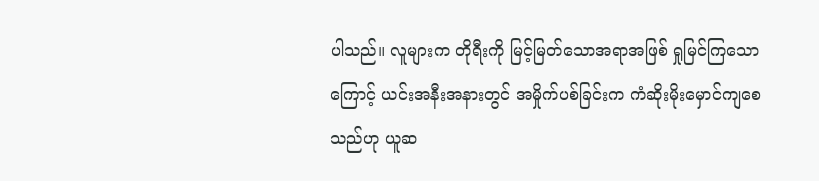ပါသည်။ လူများက တိုရီးကို မြင့်မြတ်သောအရာအဖြစ် ရှုမြင်ကြသောကြောင့် ယင်းအနီးအနားတွင် အမှိုက်ပစ်ခြင်းက ကံဆိုးမိုးမှောင်ကျစေသည်ဟု ယူဆ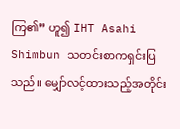ကြ၏” ဟူ၍ IHT Asahi Shimbun သတင်းစာကရှင်းပြသည်။ မျှော်လင့်ထားသည့်အတိုင်း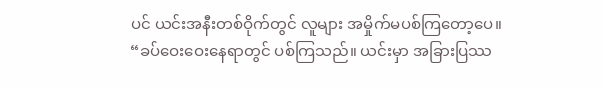ပင် ယင်းအနီးတစ်ဝိုက်တွင် လူများ အမှိုက်မပစ်ကြတော့ပေ။ “ခပ်ဝေးဝေးနေရာတွင် ပစ်ကြသည်။ ယင်းမှာ အခြားပြဿ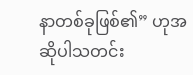နာတစ်ခုဖြစ်၏” ဟုအဆိုပါသတင်း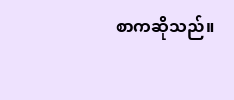စာကဆိုသည်။